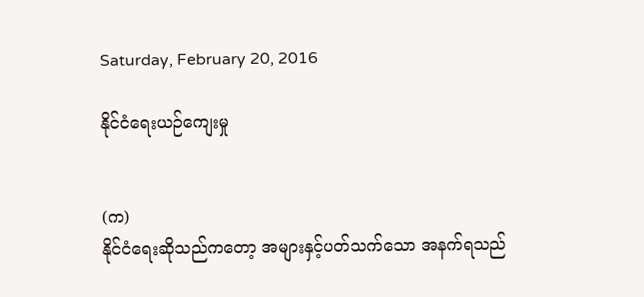Saturday, February 20, 2016

နိုင်ငံရေးယဉ်ကျေးမှု


(က)
နိုင်ငံရေးဆိုသည်ကတော့ အများနှင့်ပတ်သက်သော အနက်ရသည်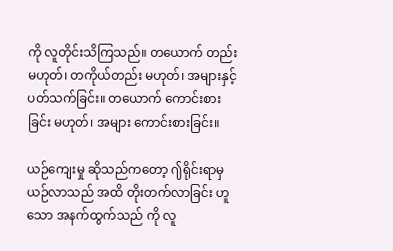ကို လူတိုင်းသိကြသည်။ တယောက် တည်း မဟုတ်၊ တကိုယ်တည်း မဟုတ်၊ အများနှင့်ပတ်သက်ခြင်း။ တယောက် ကောင်းစားခြင်း မဟုတ်၊ အများ ကောင်းစားခြင်း။

ယဉ်ကျေးမှု ဆိုသည်ကတော့ ႟ရိုင်းရာမှ ယဉ်လာသည် အထိ တိုးတက်လာခြင်း ဟူသော အနက်ထွက်သည် ကို လူ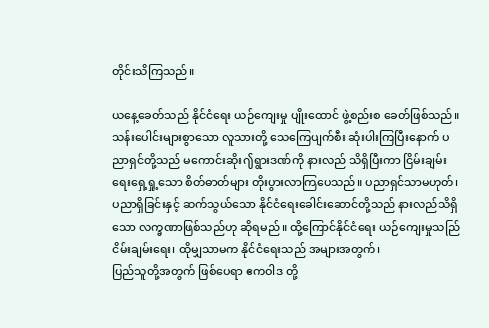တိုင်းသိကြသည်။

ယနေ့ခေတ်သည် နိုင်ငံရေး ယဉ်ကျေးမှု ပျိုးထောင် ဖွဲ့စည်းစ ခေတ်ဖြစ်သည်။ သန်းပေါင်းများစွာသော လူသားတို့ သေကြေပျက်စီး ဆုံးပါးကြပြီးနောက် ပညာရှင်တို့သည် မကောင်းဆိုး႟ရွားဒဏ်ကို နားလည် သိရှိပြီးကာ ငြိမ်းချမ်းရေးရှေ့ရှု့သော စိတ်ဓာတ်များ တိုးပွားလာကြပေသည်။ ပညာရှင်သာမဟုတ်၊ ပညာရှိခြင်းနှင့် ဆက်သွယ်သော နိုင်ငံရေးခေါင်းဆောင်တို့သည် နားလည်သိရှိသော လက္ခဏာဖြစ်သည်ဟု ဆိုရမည်။ ထို့ကြောင်နိုင်ငံရေး ယဉ်ကျေးမှုသည်ြ ငိမ်းချမ်းရေး၊ ထိုမျှသာမက နိုင်ငံရေးသည် အများအတွက်၊
ပြည်သူတို့အတွက် ဖြစ်ပေရာ ဧကဝါဒ တို့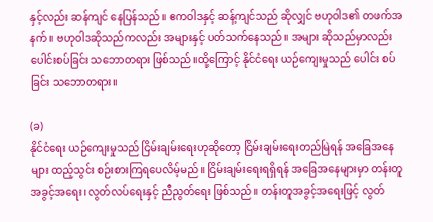နှင့်လည်း ဆန်ကျင် နေပြန်သည်။ ဧကဝါဒနှင့် ဆန့်ကျင်သည် ဆိုလျှင် ဗဟုဝါဒ၏ တဖက်အနက်။ ဗဟုဝါဒဆိုသည်ကလည်း အများနှင့် ပတ်သက်နေသည်။ အများ ဆိုသည်မှာလည်း ပေါင်းစပ်ခြင်း သဘောတရား ဖြစ်သည်။ထို့ကြောင့် နိုင်ငံရေး ယဉ်ကျေးမှုသည် ပေါင်း စပ်ခြင်း သဘောတရား။

(ခ)
နိုင်ငံရေး ယဉ်ကျေးမှုသည် ငြိမ်းချမ်းရေးဟုဆိုတော့ ငြိမ်းချမ်းရေးတည်မြဲရန် အခြေအနေများ ထည့်သွင်း စဉ်းစားကြရပေလိမ့်မည်။ ငြိမ်းချမ်းရေးရရှိရန် အခြေအနေများမှာ တန်းတူအခွင့်အရေး၊ လွတ်လပ်ရေးနှင့် ညီညွတ်ရေး ဖြစ်သည်။ တန်းတူအခွင့်အရေးဖြင့် လွတ်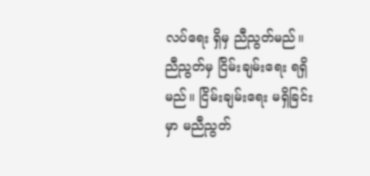လပ်ရေး ရှိမှ ညီညွတ်မည်။ ညီညွတ်မှ ငြိမ်းချမ်းရေး ရရှိမည်။ ငြိမ်းချမ်းရေး မရှိခြင်းမှာ မညီညွတ်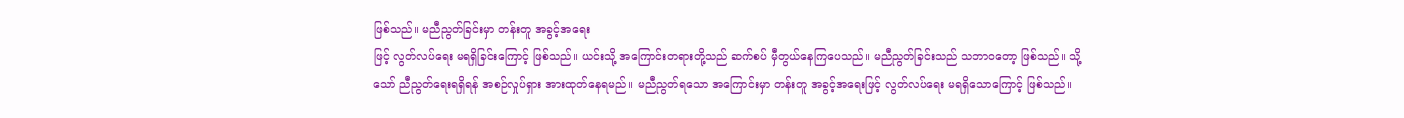ဖြစ်သည်။ မညီညွတ်ခြင်းမှာ တန်းတူ အခွင့်အရေး
ဖြင့် လွတ်လပ်ရေး မရရှိခြင်းကြောင့် ဖြစ်သည်။ ယင်းသို့ အကြောင်းတရားတို့သည် ဆက်စပ် မှီတွယ်နေကြပေသည်။ မညီညွတ်ခြင်းသည် သဘာဝတော့ ဖြစ်သည်။ သို့သော် ညီညွတ်ရေးရရှိရန် အစဉ်လှုပ်ရှား အားထုတ်နေရမည်။ မညီညွတ်ရသော အကြောင်းမှာ တန်းတူ အခွင့်အရေးဖြင့် လွတ်လပ်ရေး မရရှိသောကြောင့် ဖြစ်သည်။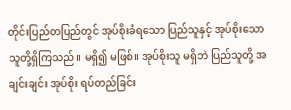တိုင်းပြည်တပြည်တွင် အုပ်စိုးခံရသော ပြည်သူနှင့် အုပ်စိုးသော သူတို့ရှိကြသည်။ မရှိ၍ မဖြစ်။ အုပ်စိုးသူ မရှိဘဲ ပြည်သူတို့ အချင်းချင်း အုပ်စိုး ရပ်တည်ခြင်း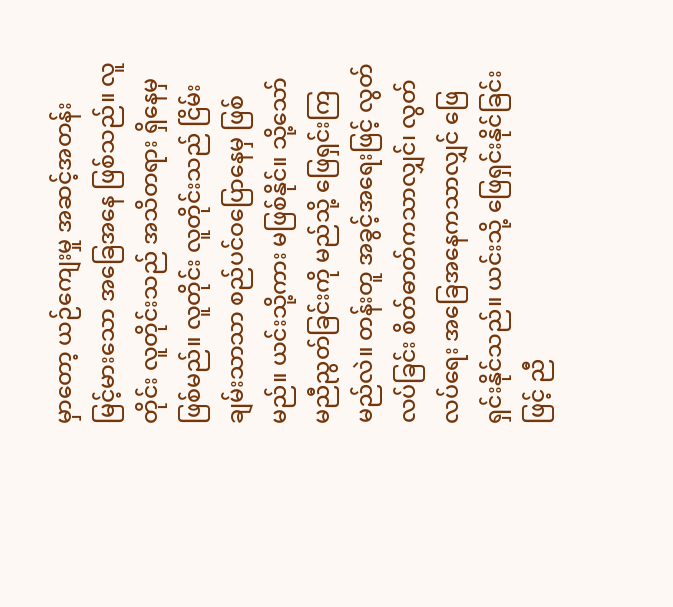မှာတော့ ယဉ်ကျေးမှု အဆင့်အတန်း မြင့်မားသော အခြေအနေ ဖြစ်သည်။ လူတိုင်း လူတိုင်းသည် အသိတရား ရှိနေမှဖြစ်မည်။ လူတိုင်း လူတိုင်းသည် ငြိမ်းချမ်းသာသာ စည်ပင်ဝပြောနေမှ ဖြစ်မည်။ ယင်းသို့ကား မဖြစ်နိုင်။ သို့သော် မညီညွတ်ခြင်းကို မည်သို့ ဖြေရှင်းကြမည်လဲ။ တန်းတူ အခွင့်အရေးဖြင့် လွတ်လပ်ခြင်း စိတ်ဓာတ်ကသာလျှင်၊ လွတ်လပ်ရေး အခြေအနေကသာလျှင် ဖြေရှင်းနိုင်သည်။ ယင်းသို့ ဖြေရှင်းနိုင်ခြင်းဖြင့် ညီ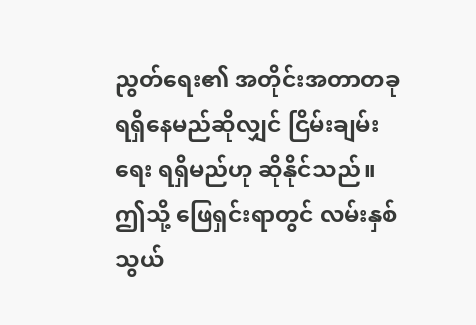ညွတ်ရေး၏ အတိုင်းအတာတခု ရရှိနေမည်ဆိုလျှင် ငြိမ်းချမ်းရေး ရရှိမည်ဟု ဆိုနိုင်သည်။ ဤသို့ ဖြေရှင်းရာတွင် လမ်းနှစ်သွယ်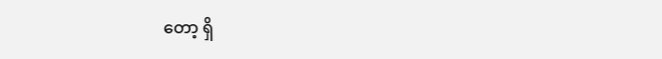တော့ ရှိ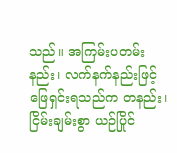သည်။ အကြမ်းပတမ်းနည်း၊ လက်နက်နည်းဖြင့် ဖြေရှင်းရသည်က တနည်း၊ ငြိမ်းချမ်းစွာ ယဉ်ပြိုင်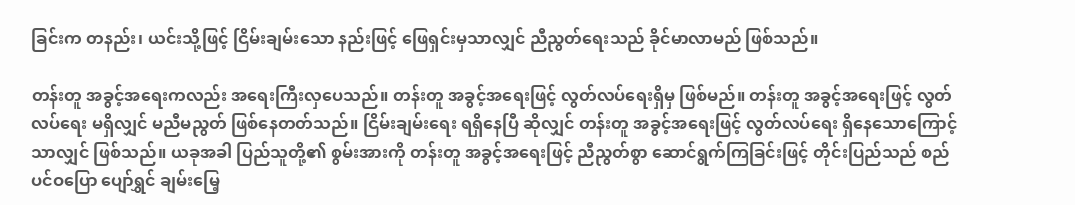ခြင်းက တနည်း၊ ယင်းသို့ဖြင့် ငြိမ်းချမ်းသော နည်းဖြင့် ဖြေရှင်းမှသာလျှင် ညီညွတ်ရေးသည် ခိုင်မာလာမည် ဖြစ်သည်။

တန်းတူ အခွင့်အရေးကလည်း အရေးကြီးလှပေသည်။ တန်းတူ အခွင့်အရေးဖြင့် လွတ်လပ်ရေးရှိမှ ဖြစ်မည်။ တန်းတူ အခွင့်အရေးဖြင့် လွတ်လပ်ရေး မရှိလျှင် မညီမညွတ် ဖြစ်နေတတ်သည်။ ငြိမ်းချမ်းရေး ရရှိနေပြီ ဆိုလျှင် တန်းတူ အခွင့်အရေးဖြင့် လွတ်လပ်ရေး ရှိနေသောကြောင့်သာလျှင် ဖြစ်သည်။ ယခုအခါ ပြည်သူတို့၏ စွမ်းအားကို တန်းတူ အခွင့်အရေးဖြင့် ညီညွတ်စွာ ဆောင်ရွက်ကြခြင်းဖြင့် တိုင်းပြည်သည် စည်ပင်ဝပြော ပျော်ရွှင် ချမ်းမြေ့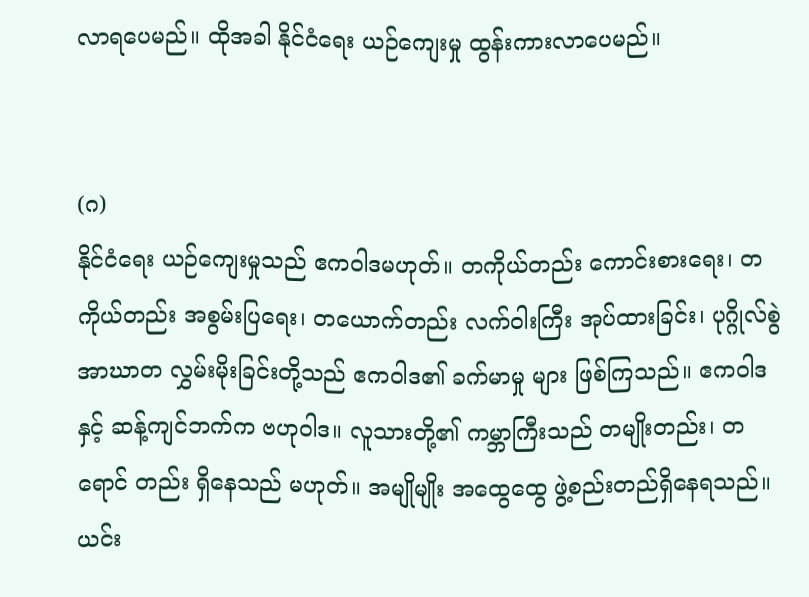လာရပေမည်။ ထိုအခါ နိုင်ငံရေး ယဉ်ကျေးမှု ထွန်းကားလာပေမည်။


(ဂ)
နိုင်ငံရေး ယဉ်ကျေးမှုသည် ဧကဝါဒမဟုတ်။ တကိုယ်တည်း ကောင်းစားရေး၊ တကိုယ်တည်း အစွမ်းပြရေး၊ တယောက်တည်း လက်ဝါးကြီး အုပ်ထားခြင်း၊ ပုဂ္ဂိုလ်စွဲ အာဃာတ လွှမ်းမိုးခြင်းတို့သည် ဧကဝါဒ၏ ခက်မာမှု များ ဖြစ်ကြသည်။ ဧကဝါဒနှင့် ဆန့်ကျင်ဘက်က ဗဟုဝါဒ။ လူသားတို့၏ ကမ္ဘာကြီးသည် တမျိုးတည်း၊ တရောင် တည်း ရှိနေသည် မဟုတ်။ အမျိုမျိုး အထွေထွေ ဖွဲ့စည်းတည်ရှိနေရသည်။ ယင်း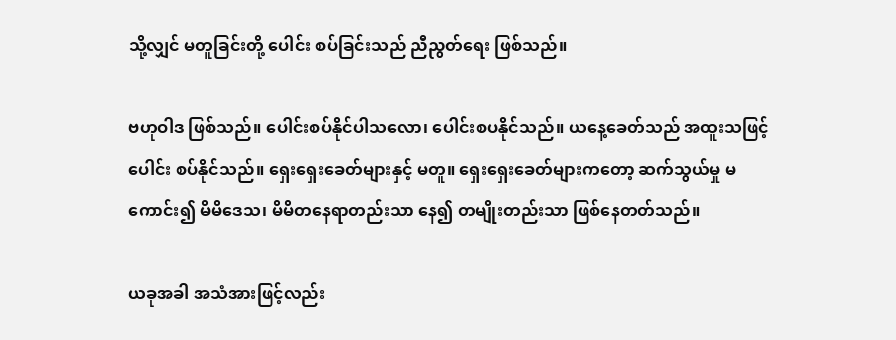သို့လျှင် မတူခြင်းတို့ ပေါင်း စပ်ခြင်းသည် ညီညွတ်ရေး ဖြစ်သည်။

ဗဟုဝါဒ ဖြစ်သည်။ ပေါင်းစပ်နိုင်ပါသလော၊ ပေါင်းစပနိုင်သည်။ ယနေ့ခေတ်သည် အထူးသဖြင့် ပေါင်း စပ်နိုင်သည်။ ရှေးရှေးခေတ်များနှင့် မတူ။ ရှေးရှေးခေတ်များကတော့ ဆက်သွယ်မှု မကောင်း၍ မိမိဒေသ၊ မိမိတနေရာတည်းသာ နေ၍ တမျိုးတည်းသာ ဖြစ်နေတတ်သည်။

ယခုအခါ အသံအားဖြင့်လည်း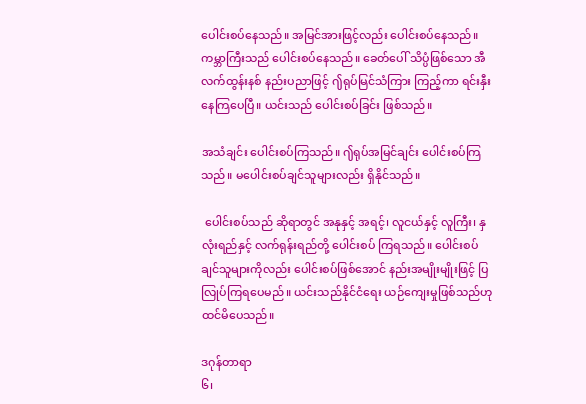ပေါင်းစပ်နေသည်။ အမြင်အားဖြင့်လည်း ပေါင်းစပ်နေသည်။ ကမ္ဘာကြီးသည် ပေါင်းစပ်နေသည်။ ခေတ်ပေါ် သိပ္ပံဖြစ်သော အီလက်ထွန်းနစ် နည်းပညာဖြင့် ႟ရုပ်မြင်သံကြား ကြည့်ကာ ရင်းနှီး နေကြပေပြီ။ ယင်းသည် ပေါင်းစပ်ခြင်း ဖြစ်သည်။

အသံချင်း ပေါင်းစပ်ကြသည်။ ႟ရုပ်အမြင်ချင်း ပေါင်းစပ်ကြသည်။ မပေါင်းစပ်ချင်သူများလည်း ရှိနိုင်သည်။

 ပေါင်းစပ်သည် ဆိုရာတွင် အနုနှင့် အရင့်၊ လူငယ်နှင့် လူကြီး၊ နှလုံးရည်နှင့် လက်ရုန်းရည်တို့ ပေါင်းစပ် ကြရသည်။ ပေါင်းစပ်ချင်သူများကိုလည်း ပေါင်းစပ်ဖြစ်အောင် နည်းအမျိုးမျိုးဖြင့် ပြလြုပ်ကြရပေမည်။ ယင်းသည်နိုင်ငံရေး ယဉ်ကျေးမှုဖြစ်သည်ဟု ထင်မိပေသည်။

ဒဂုန်တာရာ
၆၊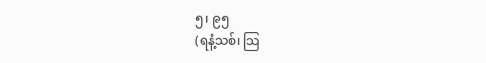၅၊ ၉၅
(ရနံ့သစ်၊ သြ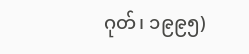ဂုတ်၊ ၁၉၉၅)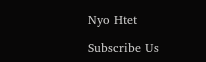Nyo Htet

Subscribe Us